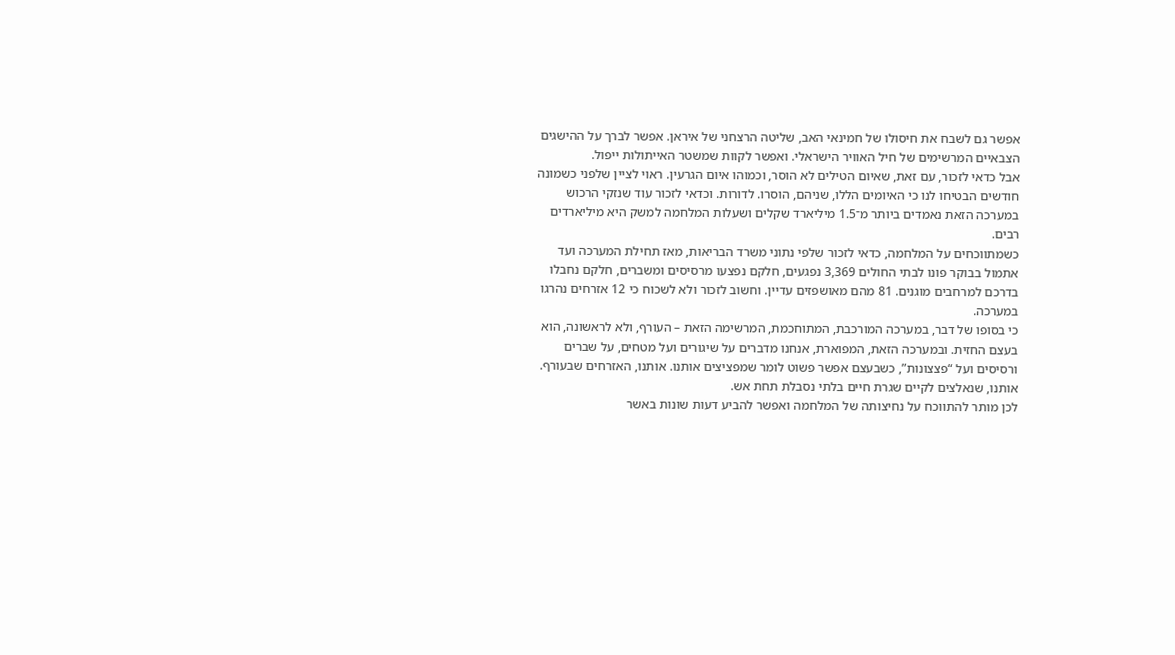אפשר גם לשבח את חיסולו של חמינאי האב, שליטה הרצחני של איראן. אפשר לברך על ההישגים הצבאיים המרשימים של חיל האוויר הישראלי. ואפשר לקוות שמשטר האייתולות ייפול.
אבל כדאי לזכור, עם זאת, שאיום הטילים לא הוסר, וכמוהו איום הגרעין. ראוי לציין שלפני כשמונה חודשים הבטיחו לנו כי האיומים הללו, שניהם, הוסרו. לדורות. וכדאי לזכור עוד שנזקי הרכוש במערכה הזאת נאמדים ביותר מ־1.5 מיליארד שקלים ושעלות המלחמה למשק היא מיליארדים רבים.
כשמתווכחים על המלחמה, כדאי לזכור שלפי נתוני משרד הבריאות, מאז תחילת המערכה ועד אתמול בבוקר פונו לבתי החולים 3,369 נפגעים, חלקם נפצעו מרסיסים ומשברים, חלקם נחבלו בדרכם למרחבים מוגנים. 81 מהם מאושפזים עדיין. וחשוב לזכור ולא לשכוח כי 12 אזרחים נהרגו במערכה.
כי בסופו של דבר, במערכה המורכבת, המתוחכמת, המרשימה הזאת – העורף, ולא לראשונה, הוא בעצם החזית. ובמערכה הזאת, המפוארת, אנחנו מדברים על שיגורים ועל מטחים, על שברים ורסיסים ועל “פצצונות”, כשבעצם אפשר פשוט לומר שמפציצים אותנו. אותנו, האזרחים שבעורף. אותנו, שנאלצים לקיים שגרת חיים בלתי נסבלת תחת אש.
לכן מותר להתווכח על נחיצותה של המלחמה ואפשר להביע דעות שונות באשר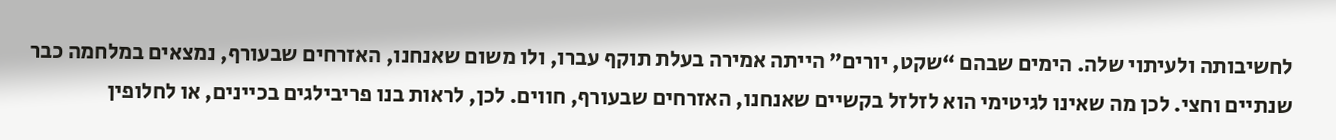לחשיבותה ולעיתוי שלה. הימים שבהם “שקט, יורים” הייתה אמירה בעלת תוקף עברו, ולו משום שאנחנו, האזרחים שבעורף, נמצאים במלחמה כבר שנתיים וחצי. לכן מה שאינו לגיטימי הוא לזלזל בקשיים שאנחנו, האזרחים שבעורף, חווים. לכן, לראות בנו פריבילגים בכיינים, או לחלופין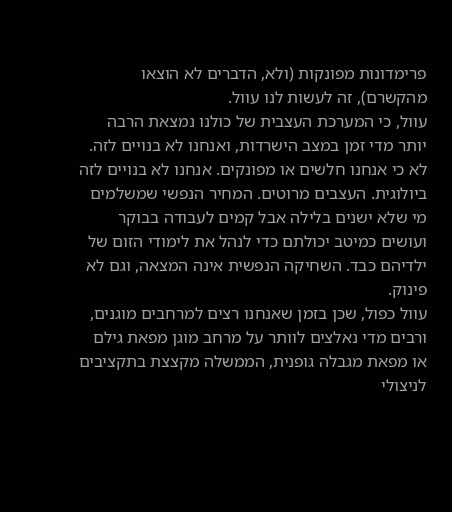פרימדונות מפונקות (ולא, הדברים לא הוצאו מהקשרם), זה לעשות לנו עוול.
עוול, כי המערכת העצבית של כולנו נמצאת הרבה יותר מדי זמן במצב הישרדות, ואנחנו לא בנויים לזה. לא כי אנחנו חלשים או מפונקים. אנחנו לא בנויים לזה ביולוגית. העצבים מרוטים. המחיר הנפשי שמשלמים מי שלא ישנים בלילה אבל קמים לעבודה בבוקר ועושים כמיטב יכולתם כדי לנהל את לימודי הזום של ילדיהם כבד. השחיקה הנפשית אינה המצאה, וגם לא פינוק.
עוול כפול, שכן בזמן שאנחנו רצים למרחבים מוגנים, ורבים מדי נאלצים לוותר על מרחב מוגן מפאת גילם או מפאת מגבלה גופנית, הממשלה מקצצת בתקציבים לניצולי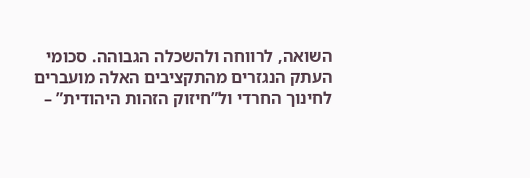השואה, לרווחה ולהשכלה הגבוהה. סכומי העתק הנגזרים מהתקציבים האלה מועברים לחינוך החרדי ול”חיזוק הזהות היהודית” –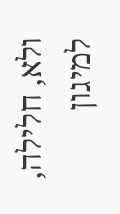ולא, חלילה, למיגון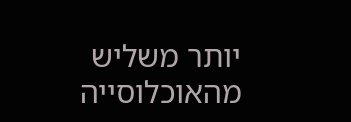יותר משליש מהאוכלוסייה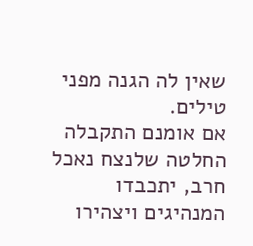שאין לה הגנה מפני טילים.
אם אומנם התקבלה החלטה שלנצח נאכל חרב, יתכבדו המנהיגים ויצהירו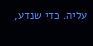עליה. כדי שנדע,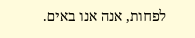לפחות, אנה אנו באים.